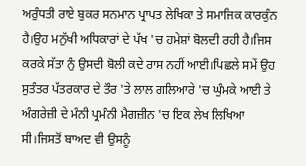ਅਰੁੰਧਤੀ ਰਾਏ ਬੁਕਰ ਸਨਮਾਨ ਪ੍ਰਾਪਤ ਲੇਖਿਕਾ ਤੇ ਸਮਾਜਿਕ ਕਾਰਕੁੰਨ ਹੈ।ਉਹ ਮਨੁੱਖੀ ਅਧਿਕਾਰਾਂ ਦੇ ਪੱਖ 'ਚ ਹਮੇਸ਼ਾਂ ਬੋਲਦੀ ਰਹੀ ਹੈ।ਜਿਸ ਕਰਕੇ ਸੱਤਾ ਨੁੰ ਉਸਦੀ ਬੋਲੀ ਕਦੇ ਰਾਸ ਨਹੀਂ ਆਈ।ਪਿਛਲੇ ਸਮੇਂ ਉਹ ਸੁਤੰਤਰ ਪੱਤਰਕਾਰ ਦੇ ਤੌਰ 'ਤੇ ਲਾਲ ਗਲਿਆਰੇ 'ਚ ਘੁੰਮਕੇ ਆਈ ਤੇ ਅੰਗਰੇਜ਼ੀ ਦੇ ਮੰਨੀ ਪ੍ਰਮੰਨੀ ਮੈਗਜ਼ੀਨ 'ਚ ਇਕ ਲੇਖ ਲਿਖਿਆ ਸੀ।ਜਿਸਤੋਂ ਬਾਅਦ ਵੀ ਉਸਨੂੰ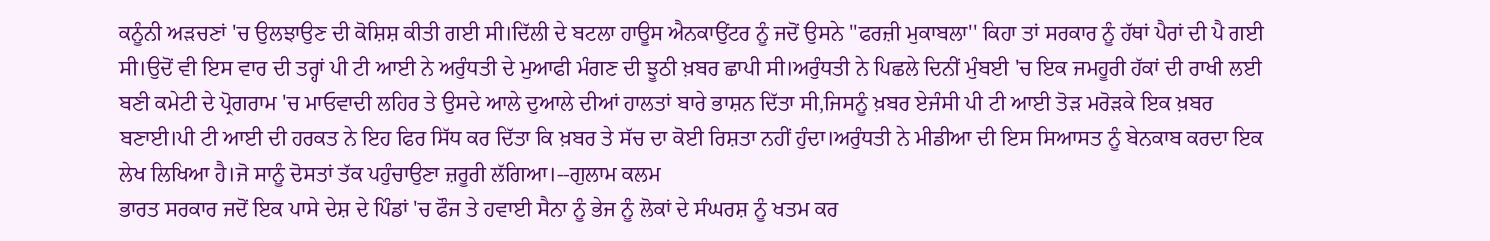ਕਨੂੰਨੀ ਅੜਚਣਾਂ 'ਚ ਉਲਝਾਉਣ ਦੀ ਕੋਸ਼ਿਸ਼ ਕੀਤੀ ਗਈ ਸੀ।ਦਿੱਲੀ ਦੇ ਬਟਲਾ ਹਾਊਸ ਐਨਕਾਉਂਟਰ ਨੂੰ ਜਦੋਂ ਉਸਨੇ ''ਫਰਜ਼ੀ ਮੁਕਾਬਲਾ'' ਕਿਹਾ ਤਾਂ ਸਰਕਾਰ ਨੂੰ ਹੱਥਾਂ ਪੈਰਾਂ ਦੀ ਪੈ ਗਈ ਸੀ।ਉਦੋਂ ਵੀ ਇਸ ਵਾਰ ਦੀ ਤਰ੍ਹਾਂ ਪੀ ਟੀ ਆਈ ਨੇ ਅਰੁੰਧਤੀ ਦੇ ਮੁਆਫੀ ਮੰਗਣ ਦੀ ਝੂਠੀ ਖ਼ਬਰ ਛਾਪੀ ਸੀ।ਅਰੁੰਧਤੀ ਨੇ ਪਿਛਲੇ ਦਿਨੀਂ ਮੁੰਬਈ 'ਚ ਇਕ ਜਮਹੂਰੀ ਹੱਕਾਂ ਦੀ ਰਾਖੀ ਲਈ ਬਣੀ ਕਮੇਟੀ ਦੇ ਪ੍ਰੋਗਰਾਮ 'ਚ ਮਾਓਵਾਦੀ ਲਹਿਰ ਤੇ ਉਸਦੇ ਆਲੇ ਦੁਆਲੇ ਦੀਆਂ ਹਾਲਤਾਂ ਬਾਰੇ ਭਾਸ਼ਨ ਦਿੱਤਾ ਸੀ,ਜਿਸਨੂੰ ਖ਼ਬਰ ਏਜੰਸੀ ਪੀ ਟੀ ਆਈ ਤੋੜ ਮਰੋੜਕੇ ਇਕ ਖ਼ਬਰ ਬਣਾਈ।ਪੀ ਟੀ ਆਈ ਦੀ ਹਰਕਤ ਨੇ ਇਹ ਫਿਰ ਸਿੱਧ ਕਰ ਦਿੱਤਾ ਕਿ ਖ਼ਬਰ ਤੇ ਸੱਚ ਦਾ ਕੋਈ ਰਿਸ਼ਤਾ ਨਹੀਂ ਹੁੰਦਾ।ਅਰੁੰਧਤੀ ਨੇ ਮੀਡੀਆ ਦੀ ਇਸ ਸਿਆਸਤ ਨੂੰ ਬੇਨਕਾਬ ਕਰਦਾ ਇਕ ਲੇਖ ਲਿਖਿਆ ਹੈ।ਜੋ ਸਾਨੂੰ ਦੋਸਤਾਂ ਤੱਕ ਪਹੁੰਚਾਉਣਾ ਜ਼ਰੂਰੀ ਲੱਗਿਆ।--ਗੁਲਾਮ ਕਲਮ
ਭਾਰਤ ਸਰਕਾਰ ਜਦੋਂ ਇਕ ਪਾਸੇ ਦੇਸ਼ ਦੇ ਪਿੰਡਾਂ 'ਚ ਫੌਜ ਤੇ ਹਵਾਈ ਸੈਨਾ ਨੂੰ ਭੇਜ ਨੂੰ ਲੋਕਾਂ ਦੇ ਸੰਘਰਸ਼ ਨੂੰ ਖਤਮ ਕਰ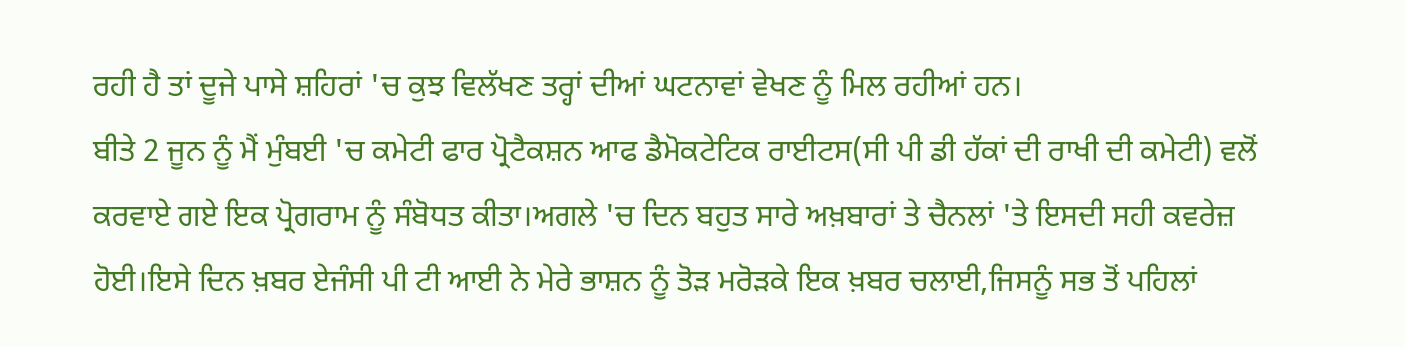ਰਹੀ ਹੈ ਤਾਂ ਦੂਜੇ ਪਾਸੇ ਸ਼ਹਿਰਾਂ 'ਚ ਕੁਝ ਵਿਲੱਖਣ ਤਰ੍ਹਾਂ ਦੀਆਂ ਘਟਨਾਵਾਂ ਵੇਖਣ ਨੂੰ ਮਿਲ ਰਹੀਆਂ ਹਨ।
ਬੀਤੇ 2 ਜੂਨ ਨੂੰ ਮੈਂ ਮੁੰਬਈ 'ਚ ਕਮੇਟੀ ਫਾਰ ਪ੍ਰੋਟੈਕਸ਼ਨ ਆਫ ਡੈਮੋਕਟੇਟਿਕ ਰਾਈਟਸ(ਸੀ ਪੀ ਡੀ ਹੱਕਾਂ ਦੀ ਰਾਖੀ ਦੀ ਕਮੇਟੀ) ਵਲੋਂ ਕਰਵਾਏ ਗਏ ਇਕ ਪ੍ਰੋਗਰਾਮ ਨੂੰ ਸੰਬੋਧਤ ਕੀਤਾ।ਅਗਲੇ 'ਚ ਦਿਨ ਬਹੁਤ ਸਾਰੇ ਅਖ਼ਬਾਰਾਂ ਤੇ ਚੈਨਲਾਂ 'ਤੇ ਇਸਦੀ ਸਹੀ ਕਵਰੇਜ਼ ਹੋਈ।ਇਸੇ ਦਿਨ ਖ਼ਬਰ ਏਜੰਸੀ ਪੀ ਟੀ ਆਈ ਨੇ ਮੇਰੇ ਭਾਸ਼ਨ ਨੂੰ ਤੋੜ ਮਰੋੜਕੇ ਇਕ ਖ਼ਬਰ ਚਲਾਈ,ਜਿਸਨੂੰ ਸਭ ਤੋਂ ਪਹਿਲਾਂ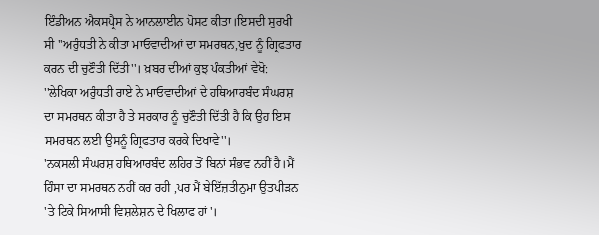ਇੰਡੀਅਨ ਐਕਸਪ੍ਰੈਸ ਨੇ ਆਨਲਾਈਨ ਪੋਸਟ ਕੀਤਾ।ਇਸਦੀ ਸੁਰਖੀ ਸੀ ''ਅਰੁੰਧਤੀ ਨੇ ਕੀਤਾ ਮਾਓਵਾਦੀਆਂ ਦਾ ਸਮਰਥਨ,ਖੁਦ ਨੂੰ ਗ੍ਰਿਫਤਾਰ ਕਰਨ ਦੀ ਚੁਣੌਤੀ ਦਿੱਤੀ''। ਖ਼ਬਰ ਦੀਆਂ ਕੁਝ ਪੰਕਤੀਆਂ ਵੇਖੋ:
''ਲੇਖਿਕਾ ਅਰੁੰਧਤੀ ਰਾਏ ਨੇ ਮਾਓਵਾਦੀਆਂ ਦੇ ਹਥਿਆਰਬੰਦ ਸੰਘਰਸ਼ ਦਾ ਸਮਰਥਨ ਕੀਤਾ ਹੈ ਤੇ ਸਰਕਾਰ ਨੂੰ ਚੁਣੌਤੀ ਦਿੱਤੀ ਹੈ ਕਿ ਉਹ ਇਸ ਸਮਰਥਨ ਲਈ ਉਸਨੂੰ ਗ੍ਰਿਫਤਾਰ ਕਰਕੇ ਦਿਖਾਵੇ''।
'ਨਕਸਲੀ ਸੰਘਰਸ਼ ਹਥਿਆਰਬੰਦ ਲਹਿਰ ਤੋਂ ਬਿਨਾਂ ਸੰਭਵ ਨਹੀਂ ਹੈ।ਮੈਂ ਹਿੰਸਾ ਦਾ ਸਮਰਥਨ ਨਹੀਂ ਕਰ ਰਹੀ ,ਪਰ ਮੈਂ ਬੇਇੱਜ਼ਤੀਨੁਮਾ ਉਤਪੀੜਨ 'ਤੇ ਟਿਕੇ ਸਿਆਸੀ ਵਿਸ਼ਲੇਸ਼ਨ ਦੇ ਖਿਲਾਫ ਹਾਂ'।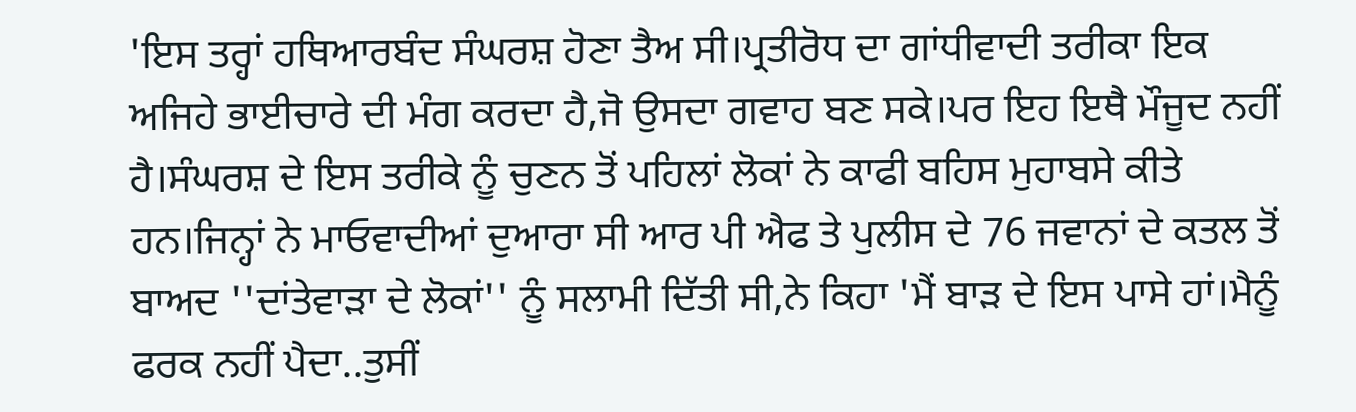'ਇਸ ਤਰ੍ਹਾਂ ਹਥਿਆਰਬੰਦ ਸੰਘਰਸ਼ ਹੋਣਾ ਤੈਅ ਸੀ।ਪ੍ਰਤੀਰੋਧ ਦਾ ਗਾਂਧੀਵਾਦੀ ਤਰੀਕਾ ਇਕ ਅਜਿਹੇ ਭਾਈਚਾਰੇ ਦੀ ਮੰਗ ਕਰਦਾ ਹੈ,ਜੋ ਉਸਦਾ ਗਵਾਹ ਬਣ ਸਕੇ।ਪਰ ਇਹ ਇਥੈ ਮੌਜੂਦ ਨਹੀਂ ਹੈ।ਸੰਘਰਸ਼ ਦੇ ਇਸ ਤਰੀਕੇ ਨੂੰ ਚੁਣਨ ਤੋਂ ਪਹਿਲਾਂ ਲੋਕਾਂ ਨੇ ਕਾਫੀ ਬਹਿਸ ਮੁਹਾਬਸੇ ਕੀਤੇ ਹਨ।ਜਿਨ੍ਹਾਂ ਨੇ ਮਾਓਵਾਦੀਆਂ ਦੁਆਰਾ ਸੀ ਆਰ ਪੀ ਐਫ ਤੇ ਪੁਲੀਸ ਦੇ 76 ਜਵਾਨਾਂ ਦੇ ਕਤਲ ਤੋਂ ਬਾਅਦ ''ਦਾਂਤੇਵਾੜਾ ਦੇ ਲੋਕਾਂ'' ਨੂੰ ਸਲਾਮੀ ਦਿੱਤੀ ਸੀ,ਨੇ ਕਿਹਾ 'ਮੈਂ ਬਾੜ ਦੇ ਇਸ ਪਾਸੇ ਹਾਂ।ਮੈਨੂੰ ਫਰਕ ਨਹੀਂ ਪੈਦਾ..ਤੁਸੀਂ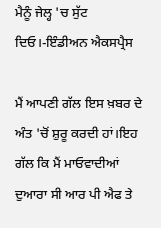ਮੈਨੂੰ ਜੇਲ੍ਹ 'ਚ ਸੁੱਟ ਦਿਓ।-ਇੰਡੀਅਨ ਐਕਸਪ੍ਰੈਸ

ਮੈਂ ਆਪਣੀ ਗੱਲ ਇਸ ਖ਼ਬਰ ਦੇ ਅੰਤ 'ਚੋਂ ਸ਼ੁਰੂ ਕਰਦੀ ਹਾਂ।ਇਹ ਗੱਲ ਕਿ ਮੈਂ ਮਾਓਵਾਦੀਆਂ ਦੁਆਰਾ ਸੀ ਆਰ ਪੀ ਐਫ ਤੇ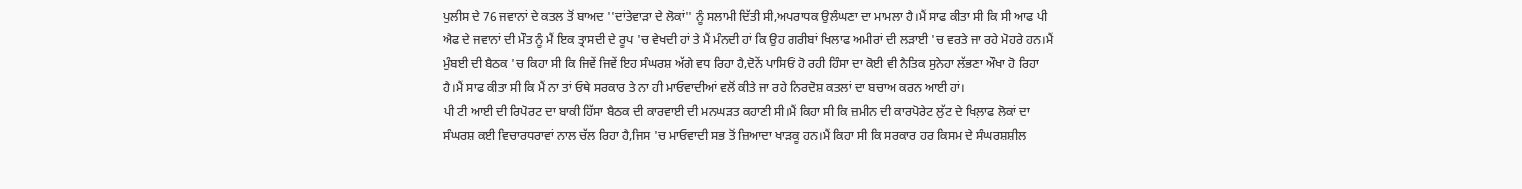ਪੁਲੀਸ ਦੇ 76 ਜਵਾਨਾਂ ਦੇ ਕਤਲ ਤੋਂ ਬਾਅਦ ''ਦਾਂਤੇਵਾੜਾ ਦੇ ਲੋਕਾਂ'' ਨੂੰ ਸਲਾਮੀ ਦਿੱਤੀ ਸੀ,ਅਪਰਾਧਕ ਉਲੰਘਣਾ ਦਾ ਮਾਮਲਾ ਹੈ।ਮੈਂ ਸਾਫ ਕੀਤਾ ਸੀ ਕਿ ਸੀ ਆਫ ਪੀ ਐਫ ਦੇ ਜਵਾਨਾਂ ਦੀ ਮੌਤ ਨੂੰ ਮੈਂ ਇਕ ਤ੍ਰਾਸਦੀ ਦੇ ਰੂਪ 'ਚ ਵੇਖਦੀ ਹਾਂ ਤੇ ਮੈਂ ਮੰਨਦੀ ਹਾਂ ਕਿ ਉਹ ਗਰੀਬਾਂ ਖਿਲਾਫ ਅਮੀਰਾਂ ਦੀ ਲੜਾਈ 'ਚ ਵਰਤੇ ਜਾ ਰਹੇ ਮੋਹਰੇ ਹਨ।ਮੈਂ ਮੁੰਬਈ ਦੀ ਬੈਠਕ 'ਚ ਕਿਹਾ ਸੀ ਕਿ ਜਿਵੇਂ ਜਿਵੇਂ ਇਹ ਸੰਘਰਸ਼ ਅੱਗੇ ਵਧ ਰਿਹਾ ਹੈ,ਦੋਨੇਂ ਪਾਸਿਓਂ ਹੋ ਰਹੀ ਹਿੰਸਾ ਦਾ ਕੋਈ ਵੀ ਨੈਤਿਕ ਸੁਨੇਹਾ ਲੱਭਣਾ ਔਖਾ ਹੋ ਰਿਹਾ ਹੈ।ਮੈਂ ਸਾਫ ਕੀਤਾ ਸੀ ਕਿ ਮੈਂ ਨਾ ਤਾਂ ਓਥੇ ਸਰਕਾਰ ਤੇ ਨਾ ਹੀ ਮਾਓਵਾਦੀਆਂ ਵਲੋਂ ਕੀਤੇ ਜਾ ਰਹੇ ਨਿਰਦੋਸ਼ ਕਤਲਾਂ ਦਾ ਬਚਾਅ ਕਰਨ ਆਈ ਹਾਂ।
ਪੀ ਟੀ ਆਈ ਦੀ ਰਿਪੋਰਟ ਦਾ ਬਾਕੀ ਹਿੱਸਾ ਬੈਠਕ ਦੀ ਕਾਰਵਾਈ ਦੀ ਮਨਘੜਤ ਕਹਾਣੀ ਸੀ।ਮੈਂ ਕਿਹਾ ਸੀ ਕਿ ਜ਼ਮੀਨ ਦੀ ਕਾਰਪੋਰੇਟ ਲੁੱਟ ਦੇ ਖਿਲ਼ਾਫ ਲੋਕਾਂ ਦਾ ਸੰਘਰਸ਼ ਕਈ ਵਿਚਾਰਧਰਾਵਾਂ ਨਾਲ ਚੱਲ ਰਿਹਾ ਹੈ,ਜਿਸ 'ਚ ਮਾਓਵਾਦੀ ਸਭ ਤੋਂ ਜ਼ਿਆਦਾ ਖਾੜਕੂ ਹਨ।ਮੈਂ ਕਿਹਾ ਸੀ ਕਿ ਸਰਕਾਰ ਹਰ ਕਿਸਮ ਦੇ ਸੰਘਰਸ਼ਸ਼ੀਲ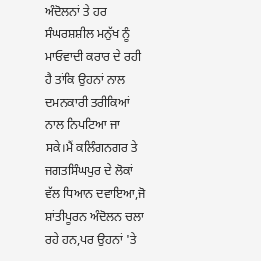ਅੰਦੋਲਨਾਂ ਤੇ ਹਰ ਸੰਘਰਸ਼ਸ਼ੀਲ ਮਨੁੱਖ ਨੂੰ ਮਾਓਵਾਦੀ ਕਰਾਰ ਦੇ ਰਹੀ ਹੈ ਤਾਂਕਿ ਉਹਨਾਂ ਨਾਲ ਦਮਨਕਾਰੀ ਤਰੀਕਿਆਂ ਨਾਲ ਨਿਪਟਿਆ ਜਾ ਸਕੇ।ਮੈਂ ਕਲਿੰਗਨਗਰ ਤੇ ਜਗਤਸਿੰਘਪੁਰ ਦੇ ਲੋਕਾਂ ਵੱਲ ਧਿਆਨ ਦਵਾਇਆ,ਜੋ ਸ਼ਾਂਤੀਪੂਰਨ ਅੰਦੋਲਨ ਚਲਾ ਰਹੇ ਹਨ,ਪਰ ਉਹਨਾਂ 'ਤੇ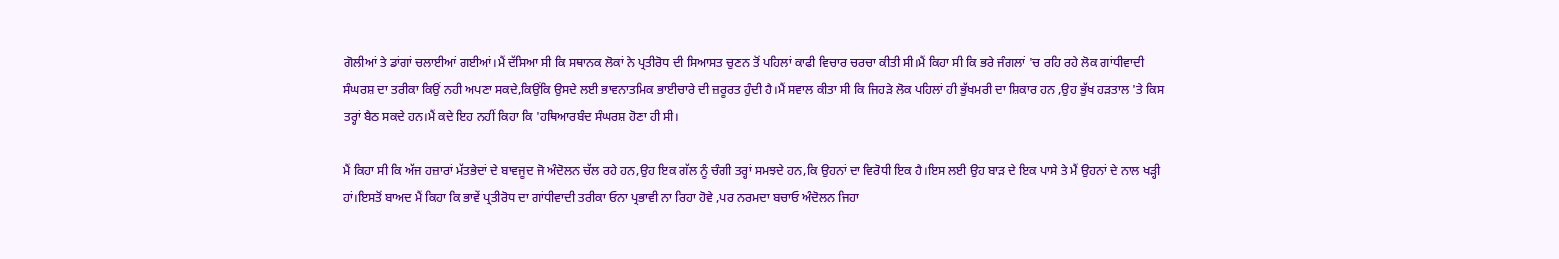ਗੋਲੀਆਂ ਤੇ ਡਾਂਗਾਂ ਚਲਾਈਆਂ ਗਈਆਂ।ਮੈਂ ਦੱਸਿਆ ਸੀ ਕਿ ਸਥਾਨਕ ਲੋਕਾਂ ਨੇ ਪ੍ਰਤੀਰੋਧ ਦੀ ਸਿਆਸਤ ਚੁਣਨ ਤੋਂ ਪਹਿਲਾਂ ਕਾਫੀ ਵਿਚਾਰ ਚਰਚਾ ਕੀਤੀ ਸੀ।ਮੈਂ ਕਿਹਾ ਸੀ ਕਿ ਭਰੇ ਜੰਗਲਾਂ 'ਚ ਰਹਿ ਰਹੇ ਲੋਕ ਗਾਂਧੀਵਾਦੀ ਸੰਘਰਸ਼ ਦਾ ਤਰੀਕਾ ਕਿਉਂ ਨਹੀ ਅਪਣਾ ਸਕਦੇ,ਕਿਉਂਕਿ ਉਸਦੇ ਲਈ ਭਾਵਨਾਤਮਿਕ ਭਾਈਚਾਰੇ ਦੀ ਜ਼ਰੂਰਤ ਹੁੰਦੀ ਹੈ।ਮੈਂ ਸਵਾਲ ਕੀਤਾ ਸੀ ਕਿ ਜਿਹੜੇ ਲੋਕ ਪਹਿਲਾਂ ਹੀ ਭੁੱਖਮਰੀ ਦਾ ਸ਼ਿਕਾਰ ਹਨ ,ਉਹ ਭੁੱਖ ਹੜਤਾਲ 'ਤੇ ਕਿਸ ਤਰ੍ਹਾਂ ਬੈਠ ਸਕਦੇ ਹਨ।ਮੈਂ ਕਦੇ ਇਹ ਨਹੀਂ ਕਿਹਾ ਕਿ 'ਹਥਿਆਰਬੰਦ ਸੰਘਰਸ਼ ਹੋਣਾ ਹੀ ਸੀ।

ਮੈਂ ਕਿਹਾ ਸੀ ਕਿ ਅੱਜ ਹਜ਼ਾਰਾਂ ਮੱਤਭੇਦਾਂ ਦੇ ਬਾਵਜੂਦ ਜੋ ਅੰਦੋਲਨ ਚੱਲ ਰਹੇ ਹਨ,ਉਹ ਇਕ ਗੱਲ ਨੂੰ ਚੰਗੀ ਤਰ੍ਹਾਂ ਸਮਝਦੇ ਹਨ,ਕਿ ਉਹਨਾਂ ਦਾ ਵਿਰੋਧੀ ਇਕ ਹੈ।ਇਸ ਲਈ ਉਹ ਬਾੜ ਦੇ ਇਕ ਪਾਸੇ ਤੇ ਮੈਂ ਉਹਨਾਂ ਦੇ ਨਾਲ ਖੜ੍ਹੀ ਹਾਂ।ਇਸਤੋਂ ਬਾਅਦ ਮੈਂ ਕਿਹਾ ਕਿ ਭਾਵੇਂ ਪ੍ਰਤੀਰੋਧ ਦਾ ਗਾਂਧੀਵਾਦੀ ਤਰੀਕਾ ਓਨਾ ਪ੍ਰਭਾਵੀ ਨਾ ਰਿਹਾ ਹੋਵੇ ,ਪਰ ਨਰਮਦਾ ਬਚਾਓ ਅੰਦੋਲਨ ਜਿਹਾ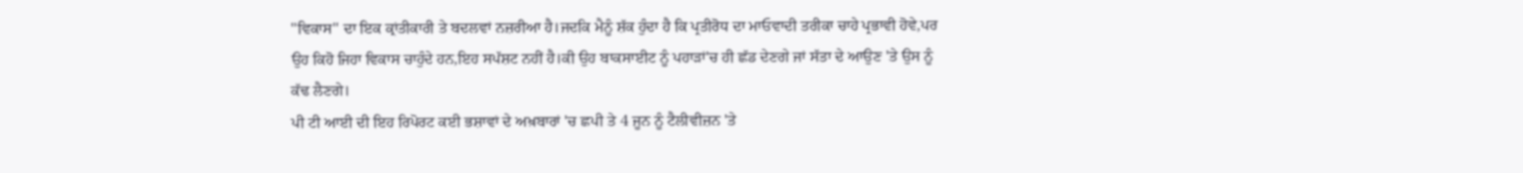''ਵਿਕਾਸ'' ਦਾ ਇਕ ਕ੍ਰਾਂਤੀਕਾਰੀ ਤੇ ਬਦਲਵਾਂ ਨਜ਼ਰੀਆ ਹੈ।ਜਦਕਿ ਮੈਨੂੰ ਸ਼ੱਕ ਹੁੰਦਾ ਹੈ ਕਿ ਪ੍ਰਤੀਰੋਧ ਦਾ ਮਾਓਵਾਦੀ ਤਰੀਕਾ ਚਾਹੇ ਪ੍ਰਭਾਵੀ ਹੋਵੇ,ਪਰ ਉਹ ਕਿਹੋ ਜਿਹਾ ਵਿਕਾਸ ਚਾਹੁੰਦੇ ਹਨ,ਇਹ ਸਪੱਸ਼ਟ ਨਹੀਂ ਹੈ।ਕੀ ਉਹ ਬਾਕਸਾਈਟ ਨੂੰ ਪਹਾੜਾਂ'ਚ ਹੀ ਛੱਡ ਦੇਣਗੇ ਜਾਂ ਸੱਤਾ ਦੇ ਆਉਣ 'ਤੇ ਉਸ ਨੂੰ ਕੱਢ ਲੈਣਗੇ।
ਪੀ ਟੀ ਆਈ ਦੀ ਇਹ ਰਿਪੋਰਟ ਕਈ ਭਸ਼ਾਵਾਂ ਦੇ ਅਖ਼ਬਾਰਾਂ 'ਚ ਛਪੀ ਤੇ 4 ਜੂਨ ਨੂੰ ਟੈਲੀਵੀਜ਼ਨ 'ਤੇ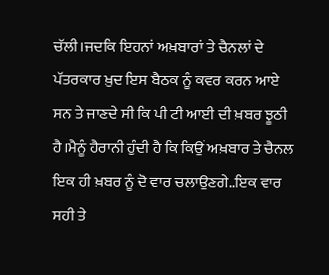ਚੱਲੀ।ਜਦਕਿ ਇਹਨਾਂ ਅਖ਼ਬਾਰਾਂ ਤੇ ਚੈਨਲਾਂ ਦੇ ਪੱਤਰਕਾਰ ਖ਼ੁਦ ਇਸ ਬੈਠਕ ਨੂੰ ਕਵਰ ਕਰਨ ਆਏ ਸਨ ਤੇ ਜਾਣਦੇ ਸੀ ਕਿ ਪੀ ਟੀ ਆਈ ਦੀ ਖ਼ਬਰ ਝੂਠੀ ਹੈ।ਮੈਨੂੰ ਹੈਰਾਨੀ ਹੁੰਦੀ ਹੈ ਕਿ ਕਿਉਂ ਅਖ਼ਬਾਰ ਤੇ ਚੈਨਲ ਇਕ ਹੀ ਖ਼ਬਰ ਨੂੰ ਦੋ ਵਾਰ ਚਲਾਉਣਗੇ..ਇਕ ਵਾਰ ਸਹੀ ਤੇ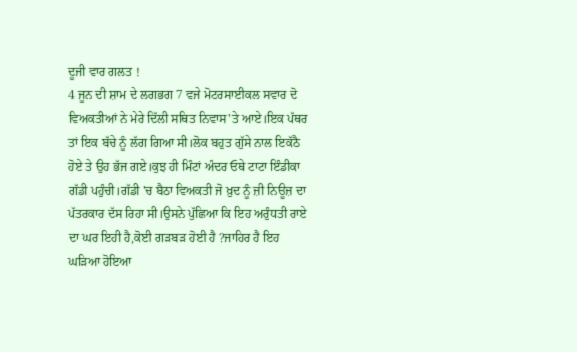ਦੂਜੀ ਵਾਰ ਗਲਤ !
4 ਜੂਨ ਦੀ ਸ਼ਾਮ ਦੇ ਲਗਭਗ 7 ਵਜੇ ਮੋਟਰਸਾਈਕਲ ਸਵਾਰ ਦੋ ਵਿਅਕਤੀਆਂ ਨੇ ਮੇਰੇ ਦਿੱਲੀ ਸਥਿਤ ਨਿਵਾਸ'ਤੇ ਆਏ।ਇਕ ਪੱਥਰ ਤਾਂ ਇਕ ਬੱਚੇ ਨੂੰ ਲੱਗ ਗਿਆ ਸੀ।ਲੋਕ ਬਹੁਤ ਗੁੱਸੇ ਨਾਲ ਇਕੱਠੈ ਹੋਏ ਤੇ ਉਹ ਭੱਜ ਗਏ।ਕੁਝ ਹੀ ਮਿੰਟਾਂ ਅੰਦਰ ਓਥੇ ਟਾਟਾ ਇੰਡੀਕਾ ਗੱਡੀ ਪਹੁੰਚੀ।ਗੱਡੀ 'ਚ ਬੈਠਾ ਵਿਅਕਤੀ ਜੋ ਖ਼ੁਦ ਨੂੰ ਜ਼ੀ ਨਿਊਜ਼ ਦਾ ਪੱਤਰਕਾਰ ਦੱਸ ਰਿਹਾ ਸੀ।ਉਸਨੇ ਪੁੱਛਿਆ ਕਿ ਇਹ ਅਰੁੰਧਤੀ ਰਾਏ ਦਾ ਘਰ ਇਹੀ ਹੈ,ਕੋਈ ਗੜਬੜ ਹੋਈ ਹੈ ?ਜਾਹਿਰ ਹੈ ਇਹ ਘੜਿਆ ਹੋਇਆ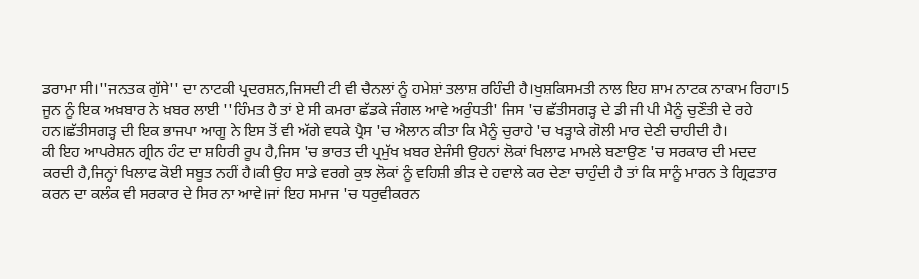ਡਰਾਮਾ ਸੀ।''ਜਨਤਕ ਗੁੱਸੇ'' ਦਾ ਨਾਟਕੀ ਪ੍ਰਦਰਸ਼ਨ,ਜਿਸਦੀ ਟੀ ਵੀ ਚੈਨਲਾਂ ਨੂੰ ਹਮੇਸ਼ਾਂ ਤਲਾਸ਼ ਰਹਿੰਦੀ ਹੈ।ਖੁਸ਼ਕਿਸਮਤੀ ਨਾਲ ਇਹ ਸ਼ਾਮ ਨਾਟਕ ਨਾਕਾਮ ਰਿਹਾ।5 ਜੂਨ ਨੂੰ ਇਕ ਅਖ਼ਬਾਰ ਨੇ ਖ਼ਬਰ ਲਾਈ ''ਹਿੰਮਤ ਹੈ ਤਾਂ ਏ ਸੀ ਕਮਰਾ ਛੱਡਕੇ ਜੰਗਲ ਆਵੇ ਅਰੁੰਧਤੀ' ਜਿਸ 'ਚ ਛੱਤੀਸਗੜ੍ਹ ਦੇ ਡੀ ਜੀ ਪੀ ਮੈਨੂੰ ਚੁਣੌਤੀ ਦੇ ਰਹੇ ਹਨ।ਛੱਤੀਸਗੜ੍ਹ ਦੀ ਇਕ ਭਾਜਪਾ ਆਗੂ ਨੇ ਇਸ ਤੋਂ ਵੀ ਅੱਗੇ ਵਧਕੇ ਪ੍ਰੈਸ 'ਚ ਐਲਾਨ ਕੀਤਾ ਕਿ ਮੈਨੂੰ ਚੁਰਾਹੇ 'ਚ ਖੜ੍ਹਾਕੇ ਗੋਲੀ ਮਾਰ ਦੇਣੀ ਚਾਹੀਦੀ ਹੈ।
ਕੀ ਇਹ ਆਪਰੇਸ਼ਨ ਗ੍ਰੀਨ ਹੰਟ ਦਾ ਸ਼ਹਿਰੀ ਰੂਪ ਹੈ,ਜਿਸ 'ਚ ਭਾਰਤ ਦੀ ਪ੍ਰਮੁੱਖ ਖ਼ਬਰ ਏਜੰਸੀ ਉਹਨਾਂ ਲੋਕਾਂ ਖਿਲਾਫ ਮਾਮਲੇ ਬਣਾਉਣ 'ਚ ਸਰਕਾਰ ਦੀ ਮਦਦ ਕਰਦੀ ਹੈ,ਜਿਨ੍ਹਾਂ ਖਿਲਾਫ ਕੋਈ ਸਬੂਤ ਨਹੀਂ ਹੈ।ਕੀ ਉਹ ਸਾਡੇ ਵਰਗੇ ਕੁਝ ਲੋਕਾਂ ਨੂੰ ਵਹਿਸ਼ੀ ਭੀੜ ਦੇ ਹਵਾਲੇ ਕਰ ਦੇਣਾ ਚਾਹੁੰਦੀ ਹੈ ਤਾਂ ਕਿ ਸਾਨੂੰ ਮਾਰਨ ਤੇ ਗ੍ਰਿਫਤਾਰ ਕਰਨ ਦਾ ਕਲੰਕ ਵੀ ਸਰਕਾਰ ਦੇ ਸਿਰ ਨਾ ਆਵੇ।ਜਾਂ ਇਹ ਸਮਾਜ 'ਚ ਧਰੁਵੀਕਰਨ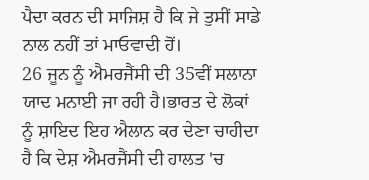ਪੈਦਾ ਕਰਨ ਦੀ ਸਾਜਿਸ਼ ਹੈ ਕਿ ਜੇ ਤੁਸੀਂ ਸਾਡੇ ਨਾਲ ਨਹੀਂ ਤਾਂ ਮਾਓਵਾਦੀ ਹੋਂ।
26 ਜੂਨ ਨੂੰ ਐਮਰਜੈਂਸੀ ਦੀ 35ਵੀਂ ਸਲਾਨਾ ਯਾਦ ਮਨਾਈ ਜਾ ਰਹੀ ਹੈ।ਭਾਰਤ ਦੇ ਲੋਕਾਂ ਨੂੰ ਸ਼ਾਇਦ ਇਹ ਐਲਾਨ ਕਰ ਦੇਣਾ ਚਾਹੀਦਾ ਹੈ ਕਿ ਦੇਸ਼ ਐਮਰਜੈਂਸੀ ਦੀ ਹਾਲਤ 'ਚ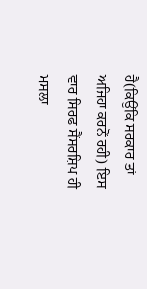ਹੈ(ਕਿਉਂਕਿ ਸਰਕਾਰ ਤਾਂ ਅਜਿਹਾ ਕਰਨੋਂ ਰਹੀ) ਇਸ ਵਾਰ ਸਿਰਫ ਸੈਂਸਰਸ਼ਿਪ ਹੀ ਮਸਲਾ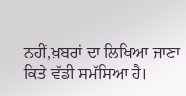ਨਹੀਂ,ਖ਼ਬਰਾਂ ਦਾ ਲਿਖਿਆ ਜਾਣਾ ਕਿਤੇ ਵੱਡੀ ਸਮੱਸਿਆ ਹੈ।